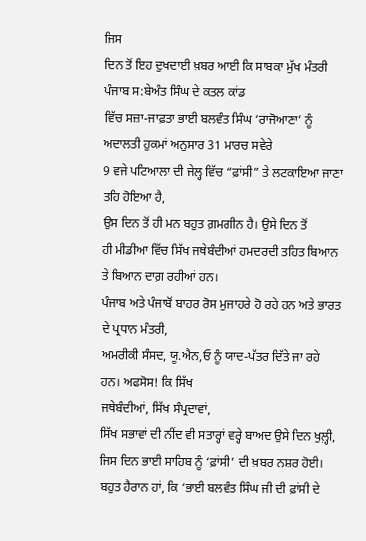ਜਿਸ
ਦਿਨ ਤੋਂ ਇਹ ਦੁਖਦਾਈ ਖ਼ਬਰ ਆਈ ਕਿ ਸਾਬਕਾ ਮੁੱਖ ਮੰਤਰੀ ਪੰਜਾਬ ਸ:ਬੇਅੰਤ ਸਿੰਘ ਦੇ ਕਤਲ ਕਾਂਡ
ਵਿੱਚ ਸਜ਼ਾ-ਜਾਫ਼ਤਾ ਭਾਈ ਬਲਵੰਤ ਸਿੰਘ ‘ਰਾਜੋਆਣਾ’ ਨੂੰ ਅਦਾਲਤੀ ਹੁਕਮਾਂ ਅਨੁਸਾਰ 31 ਮਾਰਚ ਸਵੇਰੇ
9 ਵਜੇ ਪਟਿਆਲਾ ਦੀ ਜੇਲ੍ਹ ਵਿੱਚ “ਫ਼ਾਂਸੀ” ਤੇ ਲਟਕਾਇਆ ਜਾਣਾ ਤਹਿ ਹੋਇਆ ਹੈ,
ਉਸ ਦਿਨ ਤੋਂ ਹੀ ਮਨ ਬਹੁਤ ਗ਼ਮਗੀਨ ਹੈ। ਉਸੇ ਦਿਨ ਤੋਂ
ਹੀ ਮੀਡੀਆ ਵਿੱਚ ਸਿੱਖ ਜਥੇਬੰਦੀਆਂ ਹਮਦਰਦੀ ਤਹਿਤ ਬਿਆਨ ਤੇ ਬਿਆਨ ਦਾਗ਼ ਰਹੀਆਂ ਹਨ।
ਪੰਜਾਬ ਅਤੇ ਪੰਜਾਬੋਂ ਬਾਹਰ ਰੋਸ ਮੁਜਾਹਰੇ ਹੋ ਰਹੇ ਹਨ ਅਤੇ ਭਾਰਤ ਦੇ ਪ੍ਰਧਾਨ ਮੰਤਰੀ,
ਅਮਰੀਕੀ ਸੰਸਦ, ਯੂ.ਐਨ,ਓ ਨੂੰ ਯਾਦ-ਪੱਤਰ ਦਿੱਤੇ ਜਾ ਰਹੇ
ਹਨ। ਅਫਸੋਸ! ਕਿ ਸਿੱਖ
ਜਥੇਬੰਦੀਆਂ, ਸਿੱਖ ਸੰਪ੍ਰਦਾਵਾਂ,
ਸਿੱਖ ਸਭਾਵਾਂ ਦੀ ਨੀਂਦ ਵੀ ਸਤਾਰ੍ਹਾਂ ਵਰ੍ਹੇ ਬਾਅਦ ਉਸੇ ਦਿਨ ਖੁਲ਼੍ਹੀ,
ਜਿਸ ਦਿਨ ਭਾਈ ਸਾਹਿਬ ਨੂੰ ‘ਫ਼ਾਂਸੀ’ ਦੀ ਖ਼ਬਰ ਨਸ਼ਰ ਹੋਈ।
ਬਹੁਤ ਹੈਰਾਨ ਹਾਂ, ਕਿ ‘ਭਾਈ ਬਲਵੰਤ ਸਿੰਘ ਜੀ ਦੀ ਫ਼ਾਂਸੀ ਦੇ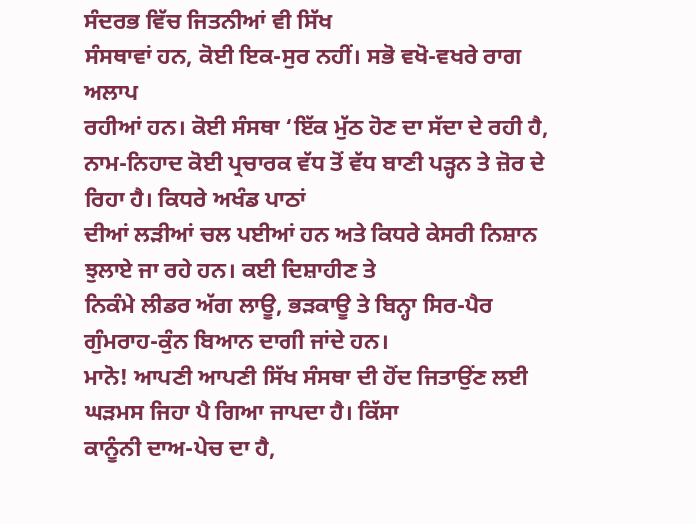ਸੰਦਰਭ ਵਿੱਚ ਜਿਤਨੀਆਂ ਵੀ ਸਿੱਖ
ਸੰਸਥਾਵਾਂ ਹਨ, ਕੋਈ ਇਕ-ਸੁਰ ਨਹੀਂ। ਸਭੋ ਵਖੋ-ਵਖਰੇ ਰਾਗ ਅਲਾਪ
ਰਹੀਆਂ ਹਨ। ਕੋਈ ਸੰਸਥਾ ‘ਇੱਕ ਮੁੱਠ ਹੋਣ ਦਾ ਸੱਦਾ ਦੇ ਰਹੀ ਹੈ,
ਨਾਮ-ਨਿਹਾਦ ਕੋਈ ਪ੍ਰਚਾਰਕ ਵੱਧ ਤੋਂ ਵੱਧ ਬਾਣੀ ਪੜ੍ਹਨ ਤੇ ਜ਼ੋਰ ਦੇ ਰਿਹਾ ਹੈ। ਕਿਧਰੇ ਅਖੰਡ ਪਾਠਾਂ
ਦੀਆਂ ਲੜੀਆਂ ਚਲ ਪਈਆਂ ਹਨ ਅਤੇ ਕਿਧਰੇ ਕੇਸਰੀ ਨਿਸ਼ਾਨ ਝੁਲਾਏ ਜਾ ਰਹੇ ਹਨ। ਕਈ ਦਿਸ਼ਾਹੀਣ ਤੇ
ਨਿਕੰਮੇ ਲੀਡਰ ਅੱਗ ਲਾਊ, ਭੜਕਾਊ ਤੇ ਬਿਨ੍ਹਾ ਸਿਰ-ਪੈਰ ਗੁੰਮਰਾਹ-ਕੁੰਨ ਬਿਆਨ ਦਾਗੀ ਜਾਂਦੇ ਹਨ।
ਮਾਨੋ! ਆਪਣੀ ਆਪਣੀ ਸਿੱਖ ਸੰਸਥਾ ਦੀ ਹੋਂਦ ਜਿਤਾਉਂਣ ਲਈ ਘੜਮਸ ਜਿਹਾ ਪੈ ਗਿਆ ਜਾਪਦਾ ਹੈ। ਕਿੱਸਾ
ਕਾਨੂੰਨੀ ਦਾਅ-ਪੇਚ ਦਾ ਹੈ,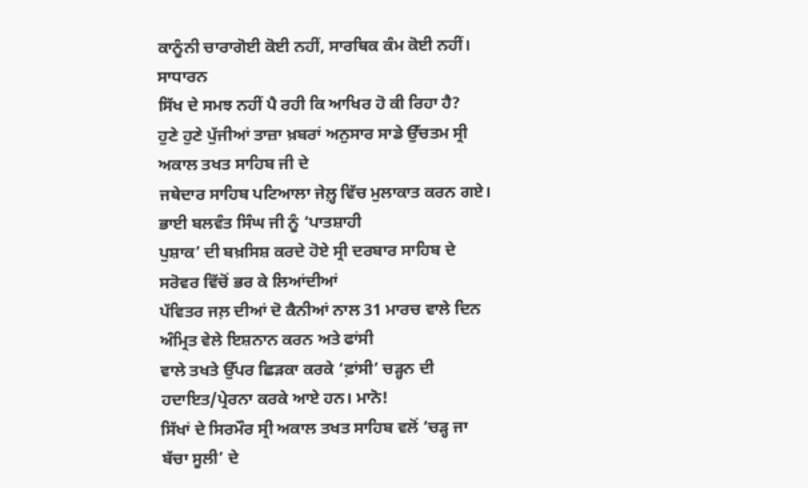ਕਾਨੂੰਨੀ ਚਾਰਾਗੋਈ ਕੋਈ ਨਹੀਂ, ਸਾਰਥਿਕ ਕੰਮ ਕੋਈ ਨਹੀਂ। ਸਾਧਾਰਨ
ਸਿੱਖ ਦੇ ਸਮਝ ਨਹੀਂ ਪੈ ਰਹੀ ਕਿ ਆਖਿਰ ਹੋ ਕੀ ਰਿਹਾ ਹੈ?
ਹੁਣੇ ਹੁਣੇ ਪੁੱਜੀਆਂ ਤਾਜ਼ਾ ਖ਼ਬਰਾਂ ਅਨੁਸਾਰ ਸਾਡੇ ਉੱਚਤਮ ਸ੍ਰੀ ਅਕਾਲ ਤਖਤ ਸਾਹਿਬ ਜੀ ਦੇ
ਜਥੇਦਾਰ ਸਾਹਿਬ ਪਟਿਆਲਾ ਜੇਲ਼੍ਹ ਵਿੱਚ ਮੁਲਾਕਾਤ ਕਰਨ ਗਏ। ਭਾਈ ਬਲਵੰਤ ਸਿੰਘ ਜੀ ਨੂੰ ‘ਪਾਤਸ਼ਾਹੀ
ਪੁਸ਼ਾਕ’ ਦੀ ਬਖ਼ਸਿਸ਼ ਕਰਦੇ ਹੋਏ ਸ੍ਰੀ ਦਰਬਾਰ ਸਾਹਿਬ ਦੇ ਸਰੋਵਰ ਵਿੱਚੋਂ ਭਰ ਕੇ ਲਿਆਂਦੀਆਂ
ਪੱਵਿਤਰ ਜਲ਼ ਦੀਆਂ ਦੋ ਕੈਨੀਆਂ ਨਾਲ 31 ਮਾਰਚ ਵਾਲੇ ਦਿਨ ਅੰਮ੍ਰਿਤ ਵੇਲੇ ਇਸ਼ਨਾਨ ਕਰਨ ਅਤੇ ਫਾਂਸੀ
ਵਾਲੇ ਤਖਤੇ ਉੱਪਰ ਛਿੜਕਾ ਕਰਕੇ ‘ਫ਼ਾਂਸੀ’ ਚੜ੍ਹਨ ਦੀ ਹਦਾਇਤ/ਪ੍ਰੇਰਨਾ ਕਰਕੇ ਆਏ ਹਨ। ਮਾਨੋ!
ਸਿੱਖਾਂ ਦੇ ਸਿਰਮੌਰ ਸ੍ਰੀ ਅਕਾਲ ਤਖਤ ਸਾਹਿਬ ਵਲੋਂ ‘ਚੜ੍ਹ ਜਾ ਬੱਚਾ ਸੂਲੀ’ ਦੇ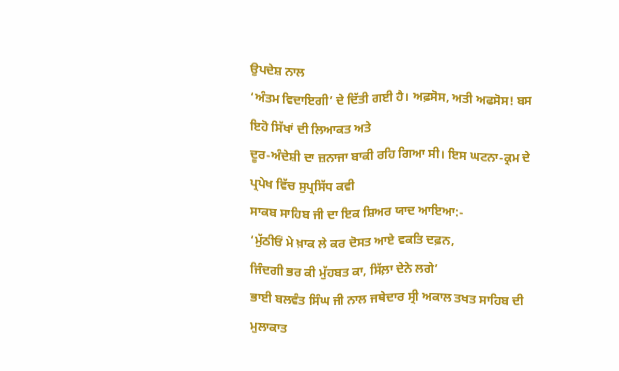ਉਪਦੇਸ਼ ਨਾਲ
‘ਅੰਤਮ ਵਿਦਾਇਗੀ’ ਦੇ ਦਿੱਤੀ ਗਈ ਹੈ। ਅਫ਼ਸੋਸ, ਅਤੀ ਅਫਸੋਸ! ਬਸ ਇਹੋ ਸਿੱਖਾਂ ਦੀ ਲਿਆਕਤ ਅਤੇ
ਦੂਰ-ਅੰਦੇਸ਼ੀ ਦਾ ਜ਼ਨਾਜਾ ਬਾਕੀ ਰਹਿ ਗਿਆ ਸੀ। ਇਸ ਘਟਨਾ-ਕ੍ਰਮ ਦੇ ਪ੍ਰਪੇਖ ਵਿੱਚ ਸੁਪ੍ਰਸਿੱਧ ਕਵੀ
ਸਾਕਬ ਸਾਹਿਬ ਜੀ ਦਾ ਇਕ ਸ਼ਿਅਰ ਯਾਦ ਆਇਆ:-
‘ਮੁੱਠੀਓਂ ਮੇ ਖ਼ਾਕ ਲੇ ਕਰ ਦੋਸਤ ਆਏ ਵਕਤਿ ਦਫ਼ਨ,
ਜਿੰਦਗੀ ਭਰ ਕੀ ਮੁੱਹਬਤ ਕਾ, ਸਿੱਲ਼ਾ ਦੇਨੇ ਲਗੇ’
ਭਾਈ ਬਲਵੰਤ ਸਿੰਘ ਜੀ ਨਾਲ ਜਥੇਦਾਰ ਸ੍ਰੀ ਅਕਾਲ ਤਖਤ ਸਾਹਿਬ ਦੀ ਮੁਲਾਕਾਤ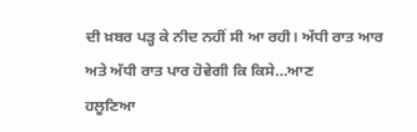ਦੀ ਖ਼ਬਰ ਪੜ੍ਹ ਕੇ ਨੀਦ ਨਹੀਂ ਸੀ ਆ ਰਹੀ। ਅੱਧੀ ਰਾਤ ਆਰ ਅਤੇ ਅੱਧੀ ਰਾਤ ਪਾਰ ਹੋਵੇਗੀ ਕਿ ਕਿਸੇ…ਆਣ
ਹਲੂਣਿਆ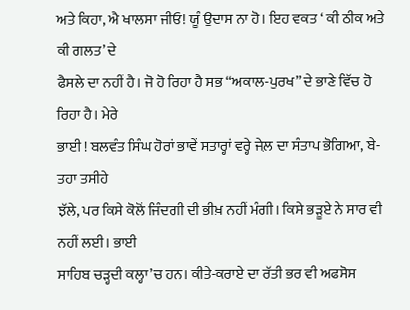ਅਤੇ ਕਿਹਾ, ਐ ਖਾਲਸਾ ਜੀਓ! ਯੂੰ ਉਦਾਸ ਨਾ ਹੋ। ਇਹ ਵਕਤ ‘ ਕੀ ਠੀਕ ਅਤੇ ਕੀ ਗਲਤ’ ਦੇ
ਫੈਸਲੇ ਦਾ ਨਹੀਂ ਹੈ। ਜੋ ਹੋ ਰਿਹਾ ਹੈ ਸਭ “ਅਕਾਲ-ਪੁਰਖ” ਦੇ ਭਾਣੇ ਵਿੱਚ ਹੋ ਰਿਹਾ ਹੈ। ਮੇਰੇ
ਭਾਈ ! ਬਲਵੰਤ ਸਿੰਘ ਹੋਰਾਂ ਭਾਵੇਂ ਸਤਾਰ੍ਹਾਂ ਵਰ੍ਹੇ ਜੇਲ਼ ਦਾ ਸੰਤਾਪ ਭੋਗਿਆ, ਬੇ-ਤਹਾ ਤਸੀਹੇ
ਝੱਲੇ, ਪਰ ਕਿਸੇ ਕੋਲੋਂ ਜਿੰਦਗੀ ਦੀ ਭੀਖ਼ ਨਹੀਂ ਮੰਗੀ। ਕਿਸੇ ਭੜੂਏ ਨੇ ਸਾਰ ਵੀ ਨਹੀਂ ਲਈ। ਭਾਈ
ਸਾਹਿਬ ਚੜ੍ਹਦੀ ਕਲ੍ਹਾ’ਚ ਹਨ। ਕੀਤੇ-ਕਰਾਏ ਦਾ ਰੱਤੀ ਭਰ ਵੀ ਅਫਸੋਸ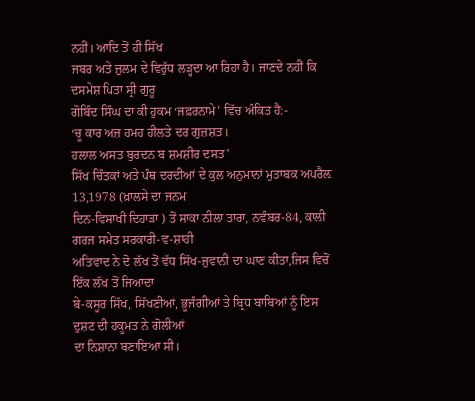ਨਹੀਂ। ਆਦਿ ਤੋਂ ਹੀ ਸਿੱਖ
ਜਬਰ ਅਤੇ ਜ਼ੁਲਮ ਦੇ ਵਿਰੁੱਧ ਲੜ੍ਹਦਾ ਆ ਰਿਹਾ ਹੈ। ਜਾਣਦੇ ਨਹੀਂ ਕਿ ਦਸਮੇਸ਼ ਪਿਤਾ ਸ੍ਰੀ ਗੁਰੂ
ਗੋਬਿੰਦ ਸਿੰਘ ਦਾ ਕੀ ਹੁਕਮ ‘ਜਫ਼ਰਨਾਮੇ’ ਵਿੱਚ ਅੰਕਿਤ ਹੈ:-
‘ਚੂ ਕਾਰ ਅਜ਼ ਹਮਹ ਹੀਲਤੇ ਦਰ ਗੁਜ਼ਸ਼ਤ।
ਹਲਾਲ ਅਸਤ ਬੁਰਦਨ ਬ ਸ਼ਮਸ਼ੀਰ ਦਸਤ’
ਸਿੱਖ ਚਿੰਤਕਾਂ ਅਤੇ ਪੰਥ ਦਰਦੀਆਂ ਦੇ ਕੁਲ ਅਨੁਮਾਨਾਂ ਮੁਤਾਬਕ ਅਪਰੈਲ਼ 13,1978 (ਖ਼ਾਲਸੇ ਦਾ ਜਨਮ
ਦਿਨ-ਵਿਸਾਖੀ ਦਿਹਾੜਾ ) ਤੋਂ ਸਾਕਾ ਨੀਲਾ ਤਾਰਾ, ਨਵੰਬਰ-84, ਕਾਲੀ ਗਰਜ ਸਮੇਤ ਸਰਕਾਰੀ-ਵ-ਸ਼ਾਹੀ
ਅਤਿਵਾਦ ਨੇ ਦੋ ਲੱਖ ਤੋਂ ਵੱਧ ਸਿੱਖ-ਜੁਵਾਨੀ ਦਾ ਘਾਣ ਕੀਤਾ,ਜਿਸ ਵਿਚੋਂ ਇੱਕ ਲੱਖ ਤੋਂ ਜਿਆਦਾ
ਬੇ-ਕਸੂਰ ਸਿੱਖ, ਸਿੱਖਣੀਆਂ, ਭੂਜੰਗੀਆਂ ਤੇ ਬ੍ਰਿਧ ਬਾਬਿਆਂ ਨੂੰ ਇਸ ਦੁਸ਼ਟ ਦੀ ਹਕੂਮਤ ਨੇ ਗੋਲੀਆਂ
ਦਾ ਨਿਸ਼ਾਨਾ ਬਣਾਇਆ ਸੀ।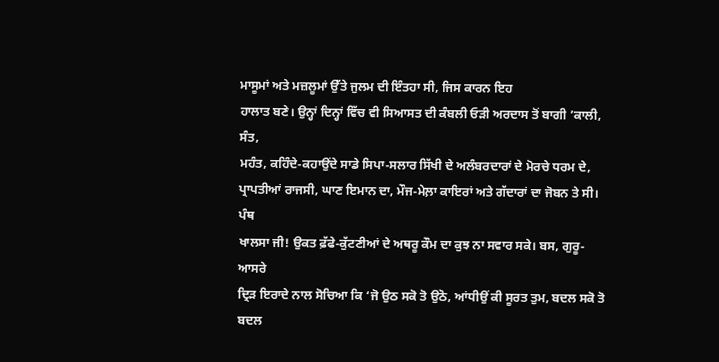ਮਾਸੂਮਾਂ ਅਤੇ ਮਜ਼ਲੂਮਾਂ ਉੱਤੇ ਜੁਲਮ ਦੀ ਇੰਤਹਾ ਸੀ, ਜਿਸ ਕਾਰਨ ਇਹ
ਹਾਲਾਤ ਬਣੇ। ਉਨ੍ਹਾਂ ਦਿਨ੍ਹਾਂ ਵਿੱਚ ਵੀ ਸਿਆਸਤ ਦੀ ਕੰਬਲੀ ਓੜੀ ਅਰਦਾਸ ਤੋਂ ਬਾਗੀ ’ਕਾਲੀ, ਸੰਤ,
ਮਹੰਤ, ਕਹਿੰਦੇ-ਕਹਾਉਂਦੇ ਸਾਡੇ ਸਿਪਾ-ਸਲਾਰ ਸਿੱਖੀ ਦੇ ਅਲੰਬਰਦਾਰਾਂ ਦੇ ਮੋਰਚੇ ਧਰਮ ਦੇ,
ਪ੍ਰਾਪਤੀਆਂ ਰਾਜਸੀ, ਘਾਣ ਇਮਾਨ ਦਾ, ਮੌਜ-ਮੇਲ਼ਾ ਕਾਇਰਾਂ ਅਤੇ ਗੱਦਾਰਾਂ ਦਾ ਜੋਬਨ ਤੇ ਸੀ। ਪੰਥ
ਖਾਲਸਾ ਜੀ! ਉਕਤ ਫ਼ੱਫੇ-ਕੁੱਟਣੀਆਂ ਦੇ ਅਥਰੂ ਕੌਮ ਦਾ ਕੁਝ ਨਾ ਸਵਾਰ ਸਕੇ। ਬਸ, ਗੁਰੂ-ਆਸਰੇ
ਦ੍ਰਿੜ ਇਰਾਦੇ ਨਾਲ ਸੋਚਿਆ ਕਿ ‘ਜੋ ਉਠ ਸਕੋ ਤੋ ਉਠੋ, ਆਂਧੀਉਂ ਕੀ ਸੂਰਤ ਤੁਮ, ਬਦਲ ਸਕੋ ਤੋ ਬਦਲ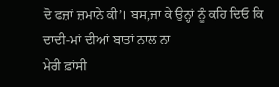ਦੋ ਫਜ਼ਾਂ ਜ਼ਮਾਨੇ ਕੀ’। ਬਸ,ਜਾ ਕੇ ਉਨ੍ਹਾਂ ਨੂੰ ਕਹਿ ਦਿਓ ਕਿ ਦਾਦੀ-ਮਾਂ ਦੀਆਂ ਬਾਤਾਂ ਨਾਲ ਨਾ
ਮੇਰੀ ਫ਼ਾਂਸੀ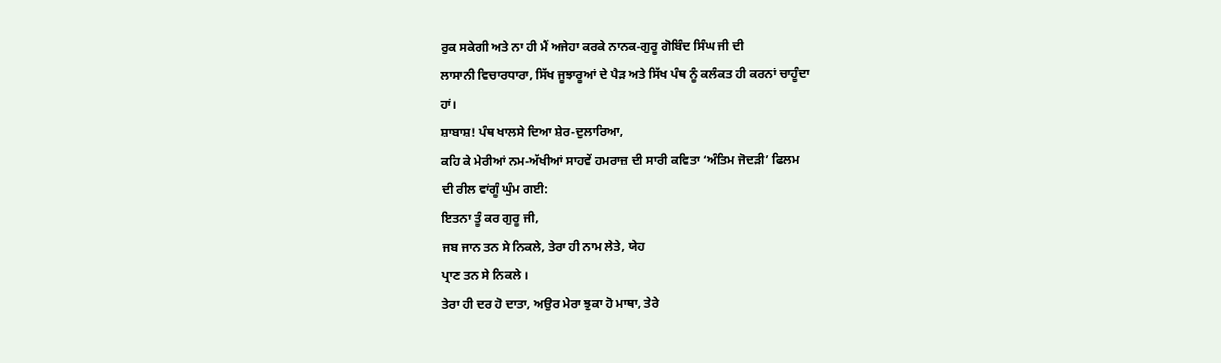ਰੁਕ ਸਕੇਗੀ ਅਤੇ ਨਾ ਹੀ ਮੈਂ ਅਜੇਹਾ ਕਰਕੇ ਨਾਨਕ-ਗੁਰੂ ਗੋਬਿੰਦ ਸਿੰਘ ਜੀ ਦੀ
ਲਾਸਾਨੀ ਵਿਚਾਰਧਾਰਾ, ਸਿੱਖ ਜੂਝਾਰੂਆਂ ਦੇ ਪੈੜ ਅਤੇ ਸਿੱਖ ਪੰਥ ਨੂੰ ਕਲੰਕਤ ਹੀ ਕਰਨਾਂ ਚਾਹੂੰਦਾ
ਹਾਂ।
ਸ਼ਾਬਾਸ਼! ਪੰਥ ਖਾਲਸੇ ਦਿਆ ਸ਼ੇਰ-ਦੁਲਾਰਿਆ,
ਕਹਿ ਕੇ ਮੇਰੀਆਂ ਨਮ-ਅੱਖੀਆਂ ਸਾਹਵੇਂ ਹਮਰਾਜ਼ ਦੀ ਸਾਰੀ ਕਵਿਤਾ ‘ਅੰਤਿਮ ਜੋਦੜੀ’ ਫਿਲਮ
ਦੀ ਰੀਲ ਵਾਂਗੂੰ ਘੁੰਮ ਗਈ:
ਇਤਨਾ ਤੂੰ ਕਰ ਗੁਰੂ ਜੀ,
ਜਬ ਜਾਨ ਤਨ ਸੇ ਨਿਕਲੇ, ਤੇਰਾ ਹੀ ਨਾਮ ਲੇਤੇ, ਯੇਹ
ਪ੍ਰਾਣ ਤਨ ਸੇ ਨਿਕਲੇ ।
ਤੇਰਾ ਹੀ ਦਰ ਹੋ ਦਾਤਾ, ਅਉਰ ਮੇਰਾ ਝੁਕਾ ਹੋ ਮਾਥਾ, ਤੇਰੇ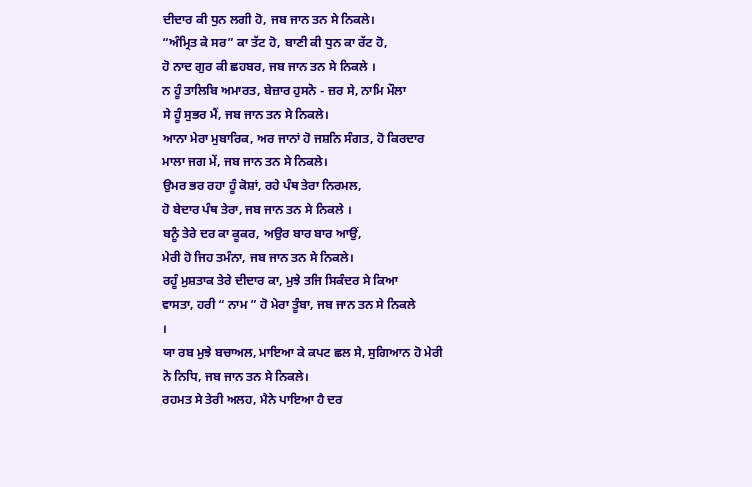ਦੀਦਾਰ ਕੀ ਧੁਨ ਲਗੀ ਹੋ, ਜਬ ਜਾਨ ਤਨ ਸੇ ਨਿਕਲੇ।
“ਅੰਮ੍ਰਿਤ ਕੇ ਸਰ” ਕਾ ਤੱਟ ਹੋ, ਬਾਣੀ ਕੀ ਧੁਨ ਕਾ ਰੱਟ ਹੋ,
ਹੋ ਨਾਦ ਗੁਰ ਕੀ ਛਹਬਰ, ਜਬ ਜਾਨ ਤਨ ਸੇ ਨਿਕਲੇ ।
ਨ ਹੂੰ ਤਾਲਿਬਿ ਅਮਾਰਤ, ਬੇਜ਼ਾਰ ਹੁਸਨੋ - ਜ਼ਰ ਸੇ, ਨਾਮਿ ਮੌਲਾ
ਸੇ ਹੂੰ ਸੁਭਰ ਮੈਂ, ਜਬ ਜਾਨ ਤਨ ਸੇ ਨਿਕਲੇ।
ਆਨਾ ਮੇਰਾ ਮੁਬਾਰਿਕ, ਅਰ ਜਾਨਾਂ ਹੋ ਜਸ਼ਨਿ ਸੰਗਤ, ਹੋ ਕਿਰਦਾਰ
ਮਾਲਾ ਜਗ ਮੇਂ, ਜਬ ਜਾਨ ਤਨ ਸੇ ਨਿਕਲੇ।
ਉਮਰ ਭਰ ਰਹਾ ਹੂੰ ਕੋਸ਼ਾਂ, ਰਹੇ ਪੰਥ ਤੇਰਾ ਨਿਰਮਲ,
ਹੋ ਬੇਦਾਰ ਪੰਥ ਤੇਰਾ, ਜਬ ਜਾਨ ਤਨ ਸੇ ਨਿਕਲੇ ।
ਬਨੂੰ ਤੇਰੇ ਦਰ ਕਾ ਕੂਕਰ, ਅਉਰ ਬਾਰ ਬਾਰ ਆਉਂ,
ਮੇਰੀ ਹੋ ਜਿਹ ਤਮੰਨਾ, ਜਬ ਜਾਨ ਤਨ ਸੇ ਨਿਕਲੇ।
ਰਹੂੰ ਮੁਸ਼ਤਾਕ ਤੇਰੇ ਦੀਦਾਰ ਕਾ, ਮੁਝੇ ਤਜਿ ਸਿਕੰਦਰ ਸੇ ਕਿਆ
ਵਾਸਤਾ, ਹਰੀ “ ਨਾਮ ” ਹੋ ਮੇਰਾ ਤੂੰਬਾ, ਜਬ ਜਾਨ ਤਨ ਸੇ ਨਿਕਲੇ
।
ਯਾ ਰਬ ਮੁਝੇ ਬਚਾਅਲ, ਮਾਇਆ ਕੇ ਕਪਟ ਛਲ ਸੇ, ਸੁਗਿਆਨ ਹੋ ਮੇਰੀ
ਨੋ ਨਿਧਿ, ਜਬ ਜਾਨ ਤਨ ਸੇ ਨਿਕਲੇ।
ਰਹਮਤ ਸੇ ਤੇਰੀ ਅਲਹ, ਮੈਨੇ ਪਾਇਆ ਹੈ ਦਰ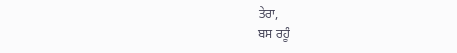ਤੇਰਾ,
ਬਸ ਰਹੂੰ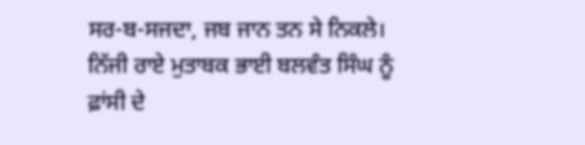ਸਰ-ਬ-ਸਜਦਾ, ਜਬ ਜਾਨ ਤਨ ਸੇ ਨਿਕਲੇ।
ਨਿੱਜੀ ਰਾਏ ਮੁਤਾਬਕ ਭਾਈ ਬਲਵੰਤ ਸਿੰਘ ਨੂੰ ਫ਼ਾਂਸੀ ਦੇ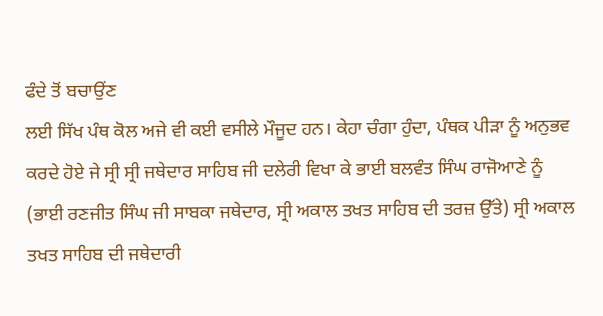ਫੰਦੇ ਤੋਂ ਬਚਾਉਂਣ
ਲਈ ਸਿੱਖ ਪੰਥ ਕੋਲ ਅਜੇ ਵੀ ਕਈ ਵਸੀਲੇ ਮੌਜੂਦ ਹਨ। ਕੇਹਾ ਚੰਗਾ ਹੁੰਦਾ, ਪੰਥਕ ਪੀੜਾ ਨੂੰ ਅਨੁਭਵ
ਕਰਦੇ ਹੋਏ ਜੇ ਸ੍ਰੀ ਸ੍ਰੀ ਜਥੇਦਾਰ ਸਾਹਿਬ ਜੀ ਦਲੇਰੀ ਵਿਖਾ ਕੇ ਭਾਈ ਬਲਵੰਤ ਸਿੰਘ ਰਾਜੋਆਣੇ ਨੂੰ
(ਭਾਈ ਰਣਜੀਤ ਸਿੰਘ ਜੀ ਸਾਬਕਾ ਜਥੇਦਾਰ, ਸ੍ਰੀ ਅਕਾਲ ਤਖਤ ਸਾਹਿਬ ਦੀ ਤਰਜ਼ ਉੱਤੇ) ਸ੍ਰੀ ਅਕਾਲ
ਤਖਤ ਸਾਹਿਬ ਦੀ ਜਥੇਦਾਰੀ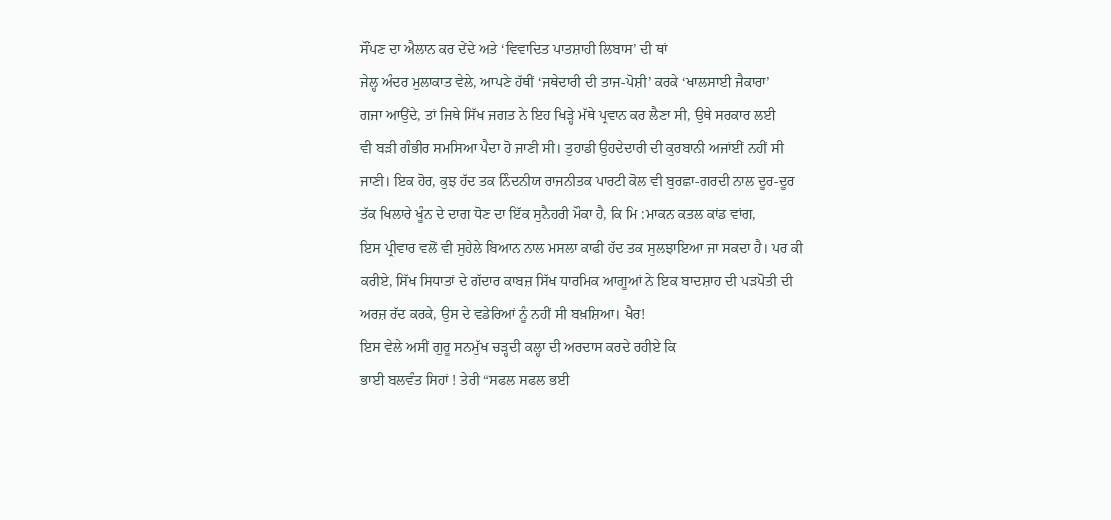ਸੌਂਪਣ ਦਾ ਐਲਾਨ ਕਰ ਦੇਂਦੇ ਅਤੇ ‘ਵਿਵਾਦਿਤ ਪਾਤਸ਼ਾਹੀ ਲਿਬਾਸ’ ਦੀ ਥਾਂ
ਜੇਲ੍ਹ ਅੰਦਰ ਮੁਲਾਕਾਤ ਵੇਲੇ, ਆਪਣੇ ਹੱਥੀਂ ‘ਜਥੇਦਾਰੀ ਦੀ ਤਾਜ-ਪੋਸ਼ੀ’ ਕਰਕੇ ‘ਖਾਲਸਾਈ ਜੈਕਾਰਾ’
ਗਜਾ ਆਉਂਦੇ, ਤਾਂ ਜਿਥੇ ਸਿੱਖ ਜਗਤ ਨੇ ਇਹ ਖਿੜ੍ਹੇ ਮੱਥੇ ਪ੍ਰਵਾਨ ਕਰ ਲੈਣਾ ਸੀ, ਉਥੇ ਸਰਕਾਰ ਲਈ
ਵੀ ਬੜੀ ਗੰਭੀਰ ਸਮਸਿਆ ਪੈਦਾ ਹੋ ਜਾਣੀ ਸੀ। ਤੁਹਾਡੀ ਉਹਦੇਦਾਰੀ ਦੀ ਕੁਰਬਾਨੀ ਅਜਾਂਈਂ ਨਹੀਂ ਸੀ
ਜਾਣੀ। ਇਕ ਹੋਰ, ਕੁਝ ਹੱਦ ਤਕ ਨਿੰਦਨੀਯ ਰਾਜਨੀਤਕ ਪਾਰਟੀ ਕੋਲ ਵੀ ਬੁਰਛਾ-ਗਰਦੀ ਨਾਲ ਦੂਰ-ਦੂਰ
ਤੱਕ ਖਿਲਾਰੇ ਖੂੰਨ ਦੇ ਦਾਗ ਧੋਣ ਦਾ ਇੱਕ ਸੁਨੈਹਰੀ ਮੌਕਾ ਹੈ, ਕਿ ਮਿ :ਮਾਕਨ ਕਤਲ ਕਾਂਡ ਵਾਂਗ,
ਇਸ ਪ੍ਰੀਵਾਰ ਵਲੋਂ ਵੀ ਸੁਹੇਲੇ ਬਿਆਨ ਨਾਲ ਮਸਲਾ ਕਾਫੀ ਹੱਦ ਤਕ ਸੁਲਝਾਇਆ ਜਾ ਸਕਦਾ ਹੈ। ਪਰ ਕੀ
ਕਰੀਏ, ਸਿੱਖ ਸਿਧਾਤਾਂ ਦੇ ਗੱਦਾਰ ਕਾਬਜ਼ ਸਿੱਖ ਧਾਰਮਿਕ ਆਗੂਆਂ ਨੇ ਇਕ ਬਾਦਸ਼ਾਹ ਦੀ ਪੜਪੋਤੀ ਦੀ
ਅਰਜ਼ ਰੱਦ ਕਰਕੇ, ਉਸ ਦੇ ਵਡੇਰਿਆਂ ਨੂੰ ਨਹੀਂ ਸੀ ਬਖ਼ਸ਼ਿਆ। ਖੈਰ!
ਇਸ ਵੇਲੇ ਅਸੀਂ ਗੁਰੂ ਸਨਮੁੱਖ ਚੜ੍ਹਦੀ ਕਲ੍ਹਾ ਦੀ ਅਰਦਾਸ ਕਰਦੇ ਰਹੀਏ ਕਿ
ਭਾਈ ਬਲਵੰਤ ਸਿਹਾਂ ! ਤੇਰੀ “ਸਫਲ ਸਫਲ ਭਈ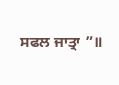ਸਫਲ ਜਾਤ੍ਰਾ ”॥